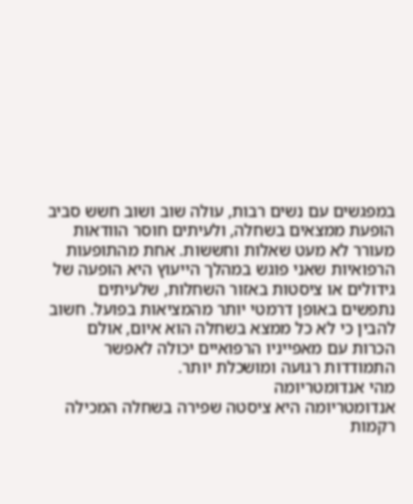במפגשים עם נשים רבות, עולה שוב ושוב חשש סביב הופעת ממצאים בשחלה, ולעיתים חוסר הוודאות מעורר לא מעט שאלות וחששות. אחת מהתופעות הרפואיות שאני פוגש במהלך הייעוץ היא הופעה של גידולים או ציסטות באזור השחלות, שלעיתים נתפשים באופן דרמטי יותר מהמציאות בפועל. חשוב להבין כי לא כל ממצא בשחלה הוא איום, אולם הכרות עם מאפייניו הרפואיים יכולה לאפשר התמודדות רגועה ומושכלת יותר.
מהי אנדומטריומה
אנדומטריומה היא ציסטה שפירה בשחלה המכילה רקמות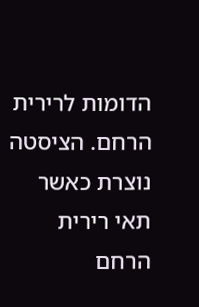הדומות לרירית הרחם. הציסטה נוצרת כאשר תאי רירית הרחם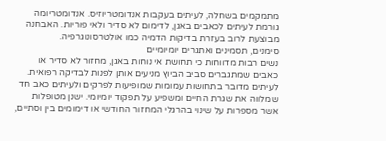מתמקמים בשחלה, לעיתים בעקבות אנדומטריוזיס. אנדומטריומה גורמת לעיתים לכאבים באגן, לדימום לא סדיר ולאי פוריות. האבחנה מבוצעת לרוב בעזרת בדיקות הדמיה כמו אולטרסונוגרפיה.
סימנים, תסמינים ואתגרים יומיומיים
נשים רבות מדווחות כי תחושת אי נוחות באגן, מחזור לא סדיר או כאבים שמתגברים סביב הביוץ מניעים אותן לפנות לבדיקה רפואית. לעיתים מדובר בתחושות עמומות שמופיעות לפרקים ולעיתים כאב חד שמלווה את שגרת החיים ומשפיע על תפקוד יומיומי. ישנן מטופלות אשר מספרות על שינוי בהרגלי המחזור החודשי או דימומים בין וסתיים,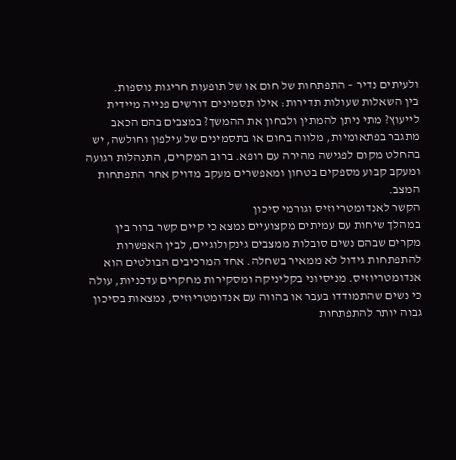ולעיתים נדיר – התפתחות של חום או של תופעות חריגות נוספות.
בין השאלות שעולות תדירות: אילו תסמינים דורשים פנייה מיידית לייעוץ? מתי ניתן להמתין ולבחון את ההמשך? במצבים בהם הכאב מתגבר בפתאומיות, מלווה בחום או בתסמינים של עילפון וחולשה, יש בהחלט מקום לפגישה מהירה עם רופא. ברוב המקרים, התנהלות רגועה ומעקב קבוע מספקים בטחון ומאפשרים מעקב מדויק אחר התפתחות המצב.
הקשר לאנדומטריוזיס וגורמי סיכון
במהלך שיחות עם עמיתים מקצועיים נמצא כי קיים קשר ברור בין מקרים שבהם נשים סובלות ממצבים גינקולוגיים, לבין האפשרות להתפתחות גידול לא ממאיר בשחלה. אחד המרכיבים הבולטים הוא אנדומטריוזיס. מניסיוני בקליניקה ומסקירות מחקרים עדכניות, עולה כי נשים שהתמודדו בעבר או בהווה עם אנדומטריוזיס, נמצאות בסיכון גבוה יותר להתפתחות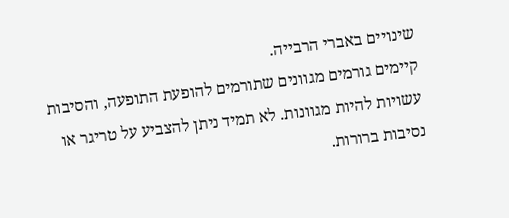שינויים באברי הרבייה.
קיימים גורמים מגוונים שתורמים להופעת התופעה, והסיבות עשויות להיות מגוונות. לא תמיד ניתן להצביע על טריגר או נסיבות ברורות.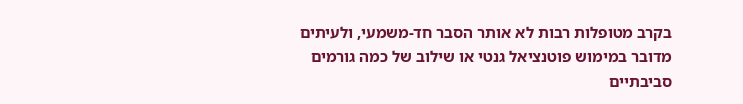בקרב מטופלות רבות לא אותר הסבר חד-משמעי, ולעיתים מדובר במימוש פוטנציאל גנטי או שילוב של כמה גורמים סביבתיים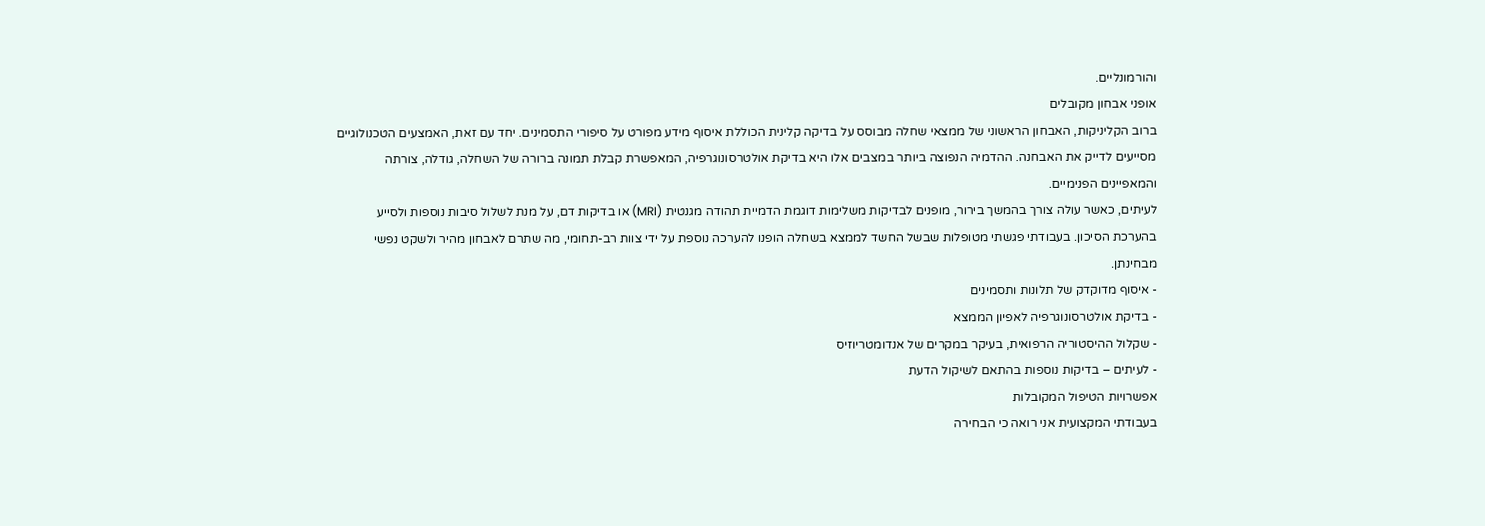והורמונליים.
אופני אבחון מקובלים
ברוב הקליניקות, האבחון הראשוני של ממצאי שחלה מבוסס על בדיקה קלינית הכוללת איסוף מידע מפורט על סיפורי התסמינים. יחד עם זאת, האמצעים הטכנולוגיים מסייעים לדייק את האבחנה. ההדמיה הנפוצה ביותר במצבים אלו היא בדיקת אולטרסונוגרפיה, המאפשרת קבלת תמונה ברורה של השחלה, גודלה, צורתה והמאפיינים הפנימיים.
לעיתים, כאשר עולה צורך בהמשך בירור, מופנים לבדיקות משלימות דוגמת הדמיית תהודה מגנטית (MRI) או בדיקות דם, על מנת לשלול סיבות נוספות ולסייע בהערכת הסיכון. בעבודתי פגשתי מטופלות שבשל החשד לממצא בשחלה הופנו להערכה נוספת על ידי צוות רב-תחומי, מה שתרם לאבחון מהיר ולשקט נפשי מבחינתן.
- איסוף מדוקדק של תלונות ותסמינים
- בדיקת אולטרסונוגרפיה לאפיון הממצא
- שקלול ההיסטוריה הרפואית, בעיקר במקרים של אנדומטריוזיס
- לעיתים – בדיקות נוספות בהתאם לשיקול הדעת
אפשרויות הטיפול המקובלות
בעבודתי המקצועית אני רואה כי הבחירה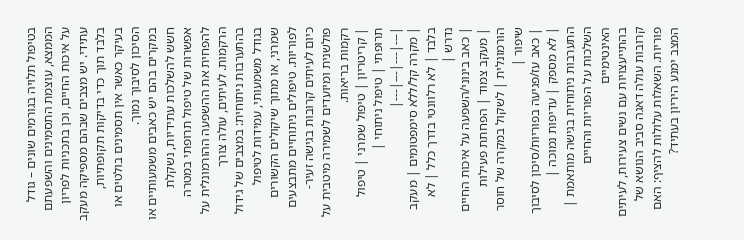בטיפול תלויה בגורמים שונים – גודל הממצא, עוצמת התסמינים והשפעתם על איכות החיים, וכן בתכניות לפריון עתידי. יש מצבים שבהם מספיקה מעקב בלבד תוך כדי בדיקות תקופתיות, בעיקר כאשר אין תסמינים בולטים או הסיכון לסיבוך נמוך.
במקרים בהם יש כאבים משמעותיים או חשש להשלכות עתידיות, נשקלת אפשרות של טיפול תרופתי במטרה להפחית את ההשפעה ההורמונלית על הרקמות. לעיתים, עולה צורך בהתערבות ניתוחית: במצבים של גידול בגודל משמעותי, עמידות לטיפול שמרני, או מתוך שיקולים הקשורים לפוריות. טיפולים ניתוחיים מתבצעים כיום לעיתים קרובות בגישה זעיר-פולשנית ומיועדים לשמירה מיטבית על רקמות בריאות.
| קריטריון | טיפול שמרני | טיפול תרופתי | טיפול ניתוחי |
|---|---|---|---|
| מקרה קל/ללא סימפטומים | מעקב בלבד | לא רלוונטי בדרך כלל | לא נדרש |
| כאב בינוני/השפעה על איכות החיים | מעקב צמוד | הפחתת פעילות הורמונלית | לשקול במקרה של חוסר שיפור |
| כאב עז/פגיעה בפוריות/סיכון לסיבוך | לא מספק | עדיפות נמוכה | התערבות ניתוחית בגישה מותאמת |
השלכות על הפוריות והחיים האינטימיים
בהתייעצויות עם נשים צעירות, לעיתים קרובות עולה דאגה סביב הנושא של פוריות. השאלות עלולות להציף: האם המצב ימנע היריון בעתיד?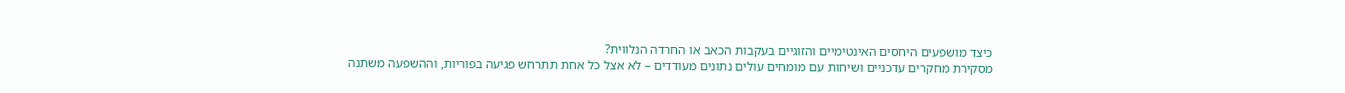כיצד מושפעים היחסים האינטימיים והזוגיים בעקבות הכאב או החרדה הנלווית?
מסקירת מחקרים עדכניים ושיחות עם מומחים עולים נתונים מעודדים – לא אצל כל אחת תתרחש פגיעה בפוריות, וההשפעה משתנה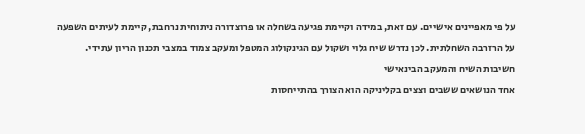על פי מאפיינים אישיים. עם זאת, במידה וקיימת פגיעה בשחלה או פרוצדורה ניתוחית נרחבת, קיימת לעיתים השפעה על הרזרבה השחלתית. לכן נדרש שיח גלוי ושקול עם הגינקולוג המטפל ומעקב צמוד במצבי תכנון הריון עתידי.
חשיבות השיח והמעקב הבינאישי
אחד הנושאים ששבים וצצים בקליניקה הוא הצורך בהתייחסות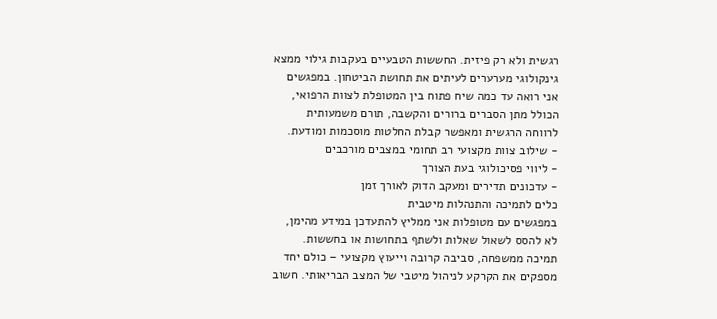רגשית ולא רק פיזית. החששות הטבעיים בעקבות גילוי ממצא גינקולוגי מערערים לעיתים את תחושת הביטחון. במפגשים אני רואה עד כמה שיח פתוח בין המטופלת לצוות הרפואי, הכולל מתן הסברים ברורים והקשבה, תורם משמעותית לרווחה הרגשית ומאפשר קבלת החלטות מוסכמות ומודעת.
- שילוב צוות מקצועי רב תחומי במצבים מורכבים
- ליווי פסיכולוגי בעת הצורך
- עדכונים תדירים ומעקב הדוק לאורך זמן
כלים לתמיכה והתנהלות מיטבית
במפגשים עם מטופלות אני ממליץ להתעדכן במידע מהימן, לא להסס לשאול שאלות ולשתף בתחושות או בחששות. תמיכה ממשפחה, סביבה קרובה וייעוץ מקצועי – כולם יחד מספקים את הקרקע לניהול מיטבי של המצב הבריאותי. חשוב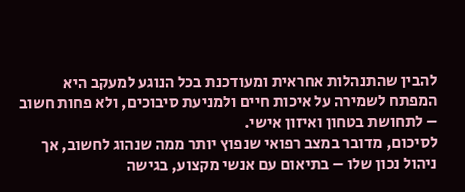להבין שהתנהלות אחראית ומעודכנת בכל הנוגע למעקב היא המפתח לשמירה על איכות חיים ולמניעת סיבוכים, ולא פחות חשוב – לתחושת בטחון ואיזון אישי.
לסיכום, מדובר במצב רפואי שנפוץ יותר ממה שנהוג לחשוב, אך ניהול נכון שלו – בתיאום עם אנשי מקצוע, בגישה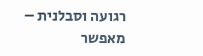רגועה וסבלנית – מאפשר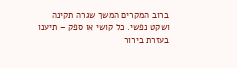ברוב המקרים המשך שגרה תקינה ושקט נפשי. כל קושי או ספק – תיענו בעזרת בירור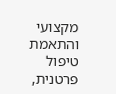מקצועי והתאמת טיפול פרטנית,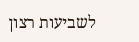לשביעות רצון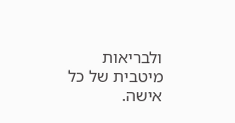ולבריאות מיטבית של כל אישה.